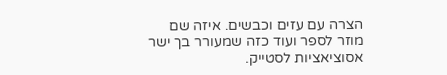הצרה עם עזים וכבשים. איזה שם מוזר לספר ועוד כזה שמעורר בך ישר אסוציאציות לסטייק.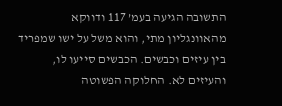התשובה הגיעה בעמ’ 117 ודווקא מהאוונגליון מתי, והוא משל על ישו שמפריד בין עיזים וכבשים. הכבשים סייעו לו, והעיזים לא. החלוקה הפשוטה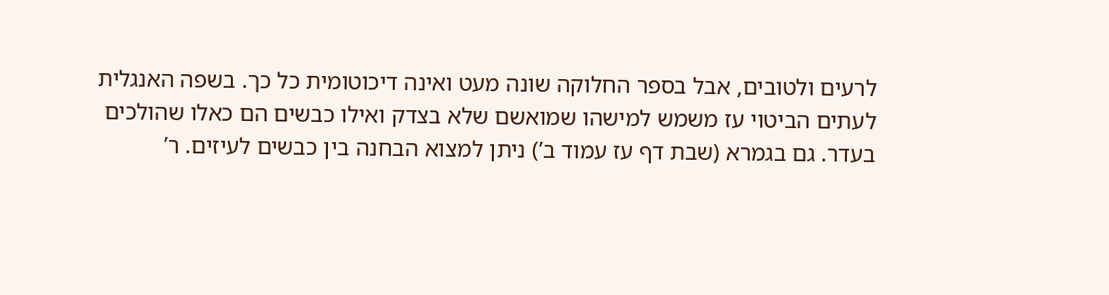לרעים ולטובים, אבל בספר החלוקה שונה מעט ואינה דיכוטומית כל כך. בשפה האנגלית לעתים הביטוי עז משמש למישהו שמואשם שלא בצדק ואילו כבשים הם כאלו שהולכים בעדר. גם בגמרא (שבת דף עז עמוד ב’) ניתן למצוא הבחנה בין כבשים לעיזים. ר’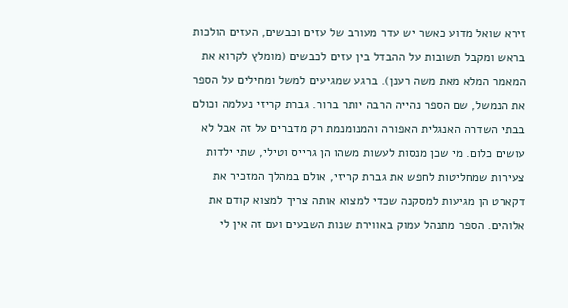זירא שואל מדוע כאשר יש עדר מעורב של עזים וכבשים, העזים הולכות בראש ומקבל תשובות על ההבדל בין עזים לכבשים (מומלץ לקרוא את המאמר המלא מאת משה רענן). ברגע שמגיעים למשל ומחילים על הספר את הנמשל, שם הספר נהייה הרבה יותר ברור. גברת קריזי נעלמה וכולם בבתי השדרה האנגלית האפורה והמנומנמת רק מדברים על זה אבל לא עושים כלום. מי שכן מנסות לעשות משהו הן גרייס וטילי, שתי ילדות צעירות שמחליטות לחפש את גברת קריזי, אולם במהלך המזכיר את דקארט הן מגיעות למסקנה שכדי למצוא אותה צריך למצוא קודם את אלוהים. הספר מתנהל עמוק באווירת שנות השבעים ועם זה אין לי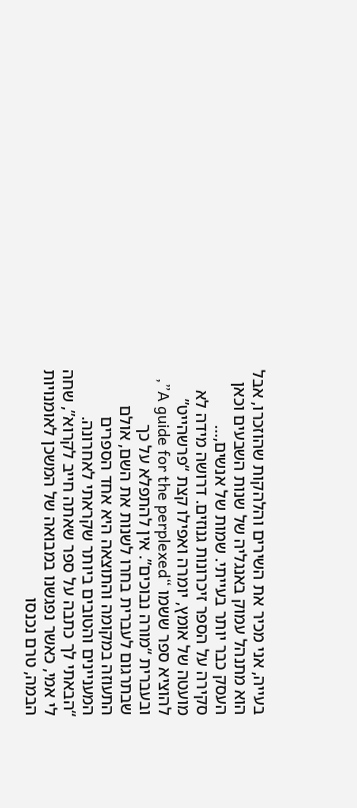בעייה, אני מכיר את השירים והלהקות שהוזכרו, אבל הוא מתנהל עמוק באנגליה של שנות השבעים וכאן העסק כבר יותר בעייתי. שמות של אנשים,…
סקירה על הספר זיכרונות גנוזים. דרושה מידה לא מועטה של אומץ, יומרה ואפילו קצת “פרשהייט” להוציא ספר ששמו “A guide for the perplexed”, ובעברית “מורה נבוכים”. אין להתפלא על כך שבתרגום לעברית בחרו לשנות את השם, אולם התעוזה במקומה והתוצאה היא אחד הספרים המעניינים והטובים ביותר שקראתי לאחרונה. “הבאתי לך כתבה על ספר שאתה חייב לקרוא”, שחה לי אמי, כאשר נפגשנו במבואה של המשכן לאומנויות הבמה, טרם נכנסו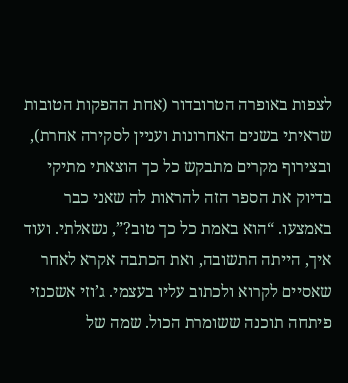לצפות באופרה הטרובדור (אחת ההפקות הטובות שראיתי בשנים האחרונות ועניין לסקירה אחרת), ובצירוף מקרים מתבקש כל כך הוצאתי מתיקי בדיוק את הספר הזה להראות לה שאני כבר באמצעו. “הוא באמת כל כך טוב?”, נשאלתי. ועוד איך, הייתה התשובה, ואת הכתבה אקרא לאחר שאסיים לקרוא ולכתוב עליו בעצמי. ג’וזי אשכנזי פיתחה תוכנה ששומרת הכול. שמה של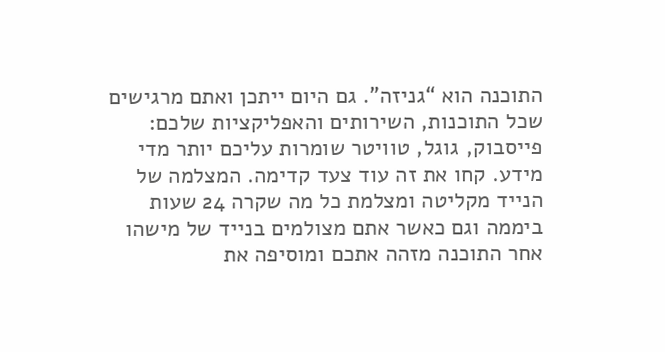התוכנה הוא “גניזה”. גם היום ייתכן ואתם מרגישים שכל התוכנות, השירותים והאפליקציות שלכם: פייסבוק, גוגל, טוויטר שומרות עליכם יותר מדי מידע. קחו את זה עוד צעד קדימה. המצלמה של הנייד מקליטה ומצלמת כל מה שקרה 24 שעות ביממה וגם כאשר אתם מצולמים בנייד של מישהו אחר התוכנה מזהה אתכם ומוסיפה את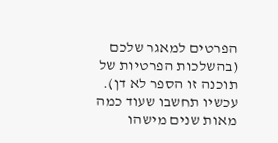הפרטים למאגר שלכם (בהשלכות הפרטיות של תוכנה זו הספר לא דן). עכשיו תחשבו שעוד כמה מאות שנים מישהו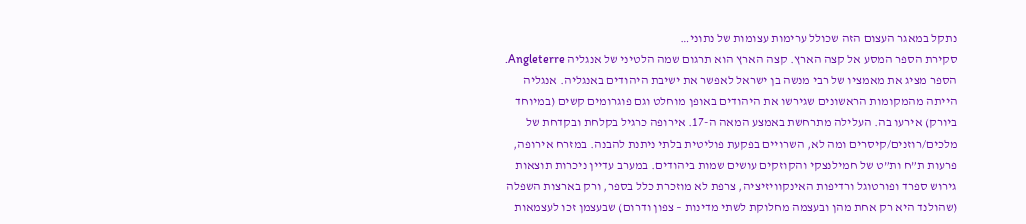נתקל במאגר העצום הזה שכולל ערימות עצומות של נתוני…
סקירת הספר המסע אל קצה הארץ. קצה הארץ הוא תרגום שמה הלטיני של אנגליה Angleterre. הספר מציג את מאמציו של רבי מנשה בן ישראל לאפשר את ישיבת היהודים באנגליה. אנגליה הייתה מהמקומות הראשונים שגירשו את היהודים באופן מוחלט וגם פוגרומים קשים (במיוחד ביורק) אירעו בה. העלילה מתרחשת באמצע המאה ה-17. אירופה כרגיל בקלחת ובקדחת של מלכים/רוזנים/קיסרים ומה לא, השרויים בפקעת פוליטית בלתי ניתנת להבנה. במזרח אירופה, פרעות ת”ח ות”ט של חמילנצקי והקוזקים עושים שמות ביהודים. במערב עדיין ניכרות תוצאות גירוש ספרד ופורטוגל ורדיפות האינקוויזיציה, צרפת לא מוזכרת כלל בספר, ורק בארצות השפלה (שהולנד היא רק אחת מהן ובעצמה מחלוקת לשתי מדינות – צפון ודרום) שבעצמן זכו לעצמאות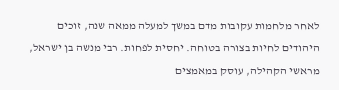לאחר מלחמות עקובות מדם במשך למעלה ממאה שנה, זוכים היהודים לחיות בצורה בטוחה. יחסית לפחות. רבי מנשה בן ישראל, מראשי הקהילה, עוסק במאמצים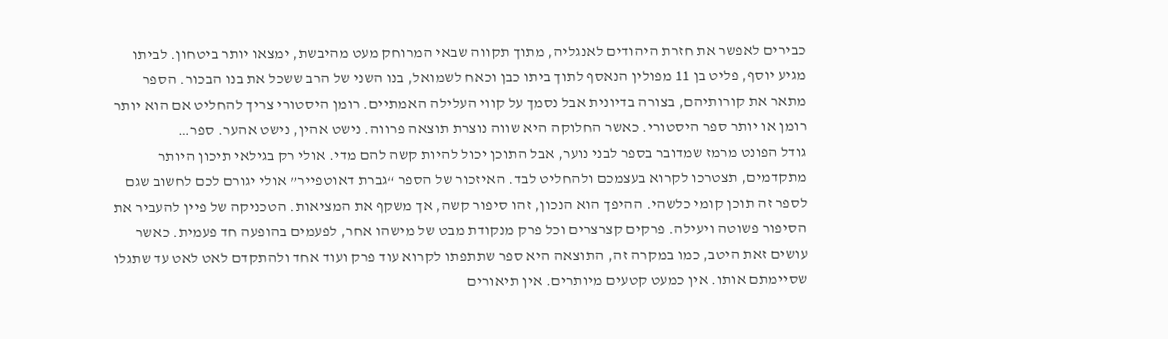כבירים לאפשר את חזרת היהודים לאנגליה, מתוך תקווה שבאי המרוחק מעט מהיבשת, ימצאו יותר ביטחון. לביתו מגיע יוסף, פליט בן 11 מפולין הנאסף לתוך ביתו כבן וכאח לשמואל, בנו השני של הרב ששכל את בנו הבכור. הספר מתאר את קורותיהם, בצורה בדיונית אבל נסמך על קווי העלילה האמתיים. רומן היסטורי צריך להחליט אם הוא יותר רומן או יותר ספר היסטורי. כאשר החלוקה היא שווה נוצרת תוצאה פרווה. נישט אהין, נישט אהער. ספר…
גודל הפונט מרמז שמדובר בספר לבני נוער, אבל התוכן יכול להיות קשה להם מדי. אולי רק בגילאי תיכון היותר מתקדמים, תצטרכו לקרוא בעצמכם ולהחליט לבד. האיזכור של הספר “גברת דאוטפייר” אולי יגורם לכם לחשוב שגם לספר זה תוכן קומי כלשהי. ההיפך הוא הנכון, זהו סיפור קשה, אך משקף את המציאות. הטכניקה של פיין להעביר את הסיפור פשוטה ויעילה. פרקים קצרצרים וכל פרק מנקודת מבט של מישהו אחר, לפעמים בהופעה חד פעמית. כאשר עושים זאת היטב, כמו במקרה זה, התוצאה היא ספר שתתפתו לקרוא עוד פרק ועוד אחד ולהתקדם לאט לאט עד שתגלו שסיימתם אותו. אין כמעט קטעים מיותרים. אין תיאורים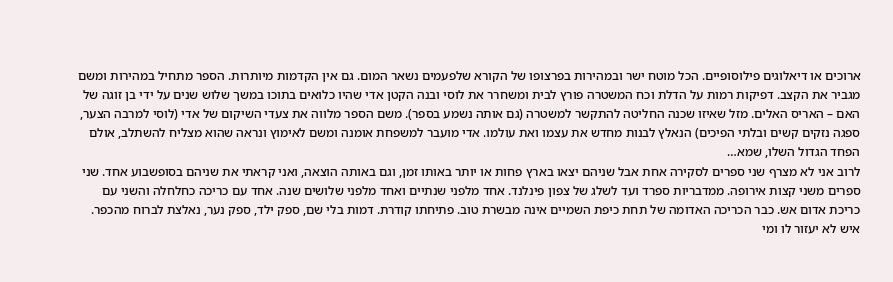ארוכים או דיאלוגים פילוסופיים. הכל מוטח ישר ובמהירות בפרצופו של הקורא שלפעמים נשאר המום. גם אין הקדמות מיותרות. הספר מתחיל במהירות ומשם מגביר את הקצב. דפיקות רמות על הדלת וכח המשטרה פורץ לבית ומשחרר את לוסי ובנה הקטן אדי שהיו כלואים בתוכו במשך שלוש שנים על ידי בן זוגה של האם – האריס האלים. מזל שאיזו שכנה החליטה להתקשר למשטרה (גם אותה נשמע בספר). משם הספר מלווה את צעדי השיקום של אדי (לוסי למרבה הצער, ספגה נזקים קשים ובלתי הפיכים) הנאלץ לבנות מחדש את עצמו ואת עולמו. אדי מועבר למשפחת אומנה ומשם לאימוץ ונראה שהוא מצליח להשתלב, אולם הפחד הגדול השלו, שמא…
לרוב אני לא מצרף שני ספרים לסקירה אחת אבל שניהם יצאו בארץ פחות או יותר באותו זמן, וגם באותה הוצאה, ואני קראתי את שניהם בסופשבוע אחד. שני ספרים משני קצות אירופה. ממדבריות ספרד ועד לשלג של צפון פינלנד. אחד מלפני שנתיים ואחד מלפני שלושים שנה. אחד עם כריכה כחלחלה והשני עם כריכת אדום אש. כבר הכריכה האדומה של תחת כיפת השמיים אינה מבשרת טוב. פתיחתו קודרת. דמות בלי שם, ספק ילד, ספק נער, נאלצת לברוח מהכפר. איש לא יעזור לו ומי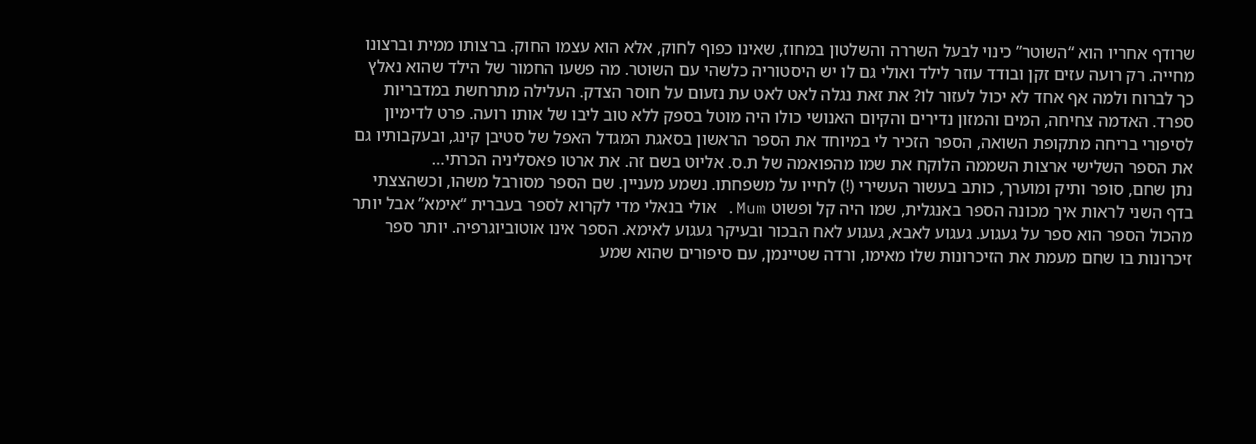שרודף אחריו הוא “השוטר” כינוי לבעל השררה והשלטון במחוז, שאינו כפוף לחוק, אלא הוא עצמו החוק. ברצותו ממית וברצונו מחייה. רק רועה עזים זקן ובודד עוזר לילד ואולי גם לו יש היסטוריה כלשהי עם השוטר. מה פשעו החמור של הילד שהוא נאלץ כך לברוח ולמה אף אחד לא יכול לעזור לו? את זאת נגלה לאט לאט עת נזעום על חוסר הצדק. העלילה מתרחשת במדבריות ספרד. האדמה צחיחה, המים והמזון נדירים והקיום האנושי כולו היה מוטל בספק ללא טוב ליבו של אותו רועה. פרט לדימיון לסיפורי בריחה מתקופת השואה, הספר הזכיר לי במיוחד את הספר הראשון בסאגת המגדל האפל של סטיבן קינג, ובעקבותיו גם את הספר השלישי ארצות השממה הלוקח את שמו מהפואמה של ת.ס. אליוט בשם זה. את ארטו פאסליניה הכרתי…
נתן שחם, סופר ותיק ומוערך, כותב בעשור העשירי (!) לחייו על משפחתו. נשמע מעניין. שם הספר מסורבל משהו, וכשהצצתי בדף השני לראות איך מכונה הספר באנגלית, שמו היה קל ופשוט Mum. אולי בנאלי מדי לקרוא לספר בעברית “אימא” אבל יותר מהכול הספר הוא ספר על געגוע. געגוע לאבא, געגוע לאח הבכור ובעיקר געגוע לאימא. הספר אינו אוטוביוגרפיה. יותר ספר זיכרונות בו שחם מעמת את הזיכרונות שלו מאימו, ורדה שטיינמן, עם סיפורים שהוא שמע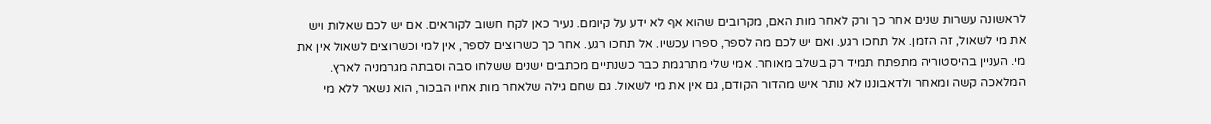לראשונה עשרות שנים אחר כך ורק לאחר מות האם, מקרובים שהוא אף לא ידע על קיומם. נעיר כאן לקח חשוב לקוראים. אם יש לכם שאלות ויש את מי לשאול, זה הזמן. אל תחכו רגע. ואם יש לכם מה לספר, ספרו עכשיו. אל תחכו רגע. אחר כך כשרוצים לספר, אין למי וכשרוצים לשאול אין את מי. העניין בהיסטוריה מתפתח תמיד רק בשלב מאוחר. אמי שלי מתרגמת כבר כשנתיים מכתבים ישנים ששלחו סבה וסבתה מגרמניה לארץ. המלאכה קשה ומאחר ולדאבוננו לא נותר איש מהדור הקודם, גם אין את מי לשאול. גם שחם גילה שלאחר מות אחיו הבכור, הוא נשאר ללא מי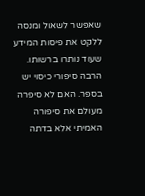שאפשר לשאול ומנסה ללקט את פיסות המידע שעוד נותרו ברשותו. הרבה סיפורי כיסוי יש בספר. האם לא סיפרה מעולם את סיפורה האמיתי אלא בדתה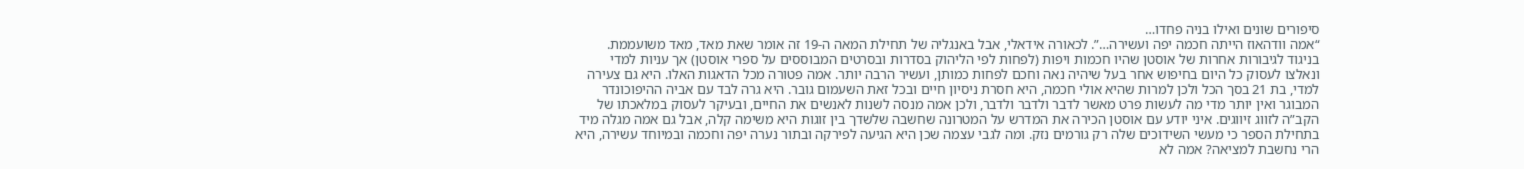סיפורים שונים ואילו בניה פחדו…
“אמה וודהאוז הייתה חכמה יפה ועשירה…”. לכאורה אידאלי, אבל באנגליה של תחילת המאה ה-19 זה אומר שאת מאד, מאד משועממת. בניגוד לגיבורות אחרות של אוסטן שהיו חכמות ויפות (לפחות לפי הליהוק בסדרות ובסרטים המבוססים על ספרי אוסטן) אך עניות למדי ונאלצו לעסוק כל היום בחיפוש אחר בעל שיהיה נאה וחכם לפחות כמותן, ועשיר הרבה יותר. אמה פטורה מכל הדאגות האלו. היא גם צעירה למדי, בת 21 בסך הכל ולכן למרות שהיא אולי חכמה, היא חסרת ניסיון חיים ובכל זאת השעמום גובר. היא גרה לבד עם אביה ההיפוכונדר המבוגר ואין יותר מדי מה לעשות פרט מאשר לדבר ולדבר ולדבר, ולכן אמה מנסה לשנות לאנשים את החיים, ובעיקר לעסוק במלאכתו של הקב”ה לזווג זיווגים. איני יודע עם אוסטן הכירה את המדרש על המטרונה שחשבה שלשדך בין זוגות היא משימה קלה, אבל גם אמה מגלה מיד בתחילת הספר כי מעשי השידוכים שלה רק גורמים נזק. ומה לגבי עצמה שכן היא הגיעה לפירקה ובתור נערה יפה וחכמה ובמיוחד עשירה, היא הרי נחשבת למציאה? אמה לא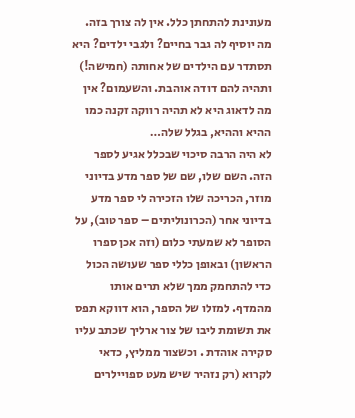מעונינת להתחתן כלל. אין לה צורך בזה. מה יוסיף לה גבר בחיים? ולגבי ילדים? היא תסתדר עם הילדים של אחותה (חמישה!) ותהיה להם דודה אוהבת. והשעמום? אין מה לדאוג היא לא תהיה רווקה זקנה כמו ההיא וההיא, בגלל שלה…
לא היה הרבה סיכוי שבכלל אגיע לספר הזה. השם שלו, שם של ספר מדע בדיוני מוזר, הכריכה שלו הזכירה לי ספר מדע בדיוני אחר (הכרונוליתים – ספר טוב), על הסופר לא שמעתי כלום (וזה אכן ספרו הראשון) ובאופן כללי ספר שעושה הכול כדי להתחמק ממך שלא תרים אותו מהמדף. למזלו של הספר, הוא דווקא תפס את תשומת ליבו של צור ארליך שכתב עליו סקירה אוהדת . וכשצור ממליץ, כדאי לקרוא (רק נזהיר שיש מעט ספויילרים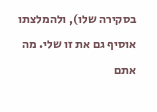בסקירה שלו), ולהמלצתו אוסיף גם את זו שלי. מה אתם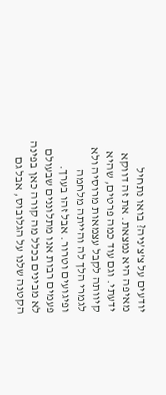יודעים על צ’צ’ניה? בואו נתחיל מאיפה היא נמצאת. את זה דווקא ידעתי. וגם עוד כמה פרטים, שהיא קיוותה לקבל עצמאות מרוסיה ולא לגמרי הלך לה והייתה מלחמה ופיגועים וטרור. אבל זהו בערך. פעמים רבות אנו מתלוננים שבעולם לא מבינים בכלל מה קורה כאן בפינה הקטנה שלנו על הגלובוס, אבל גם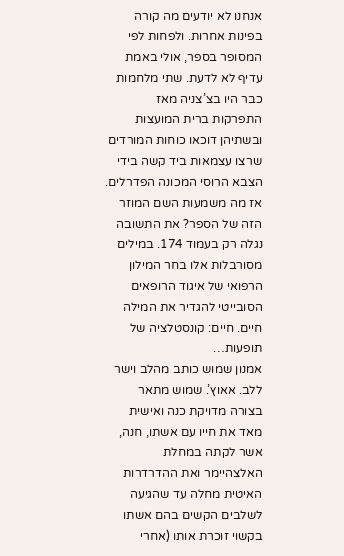אנחנו לא יודעים מה קורה בפינות אחרות. ולפחות לפי המסופר בספר, אולי באמת עדיף לא לדעת. שתי מלחמות כבר היו בצ’צניה מאז התפרקות ברית המועצות ובשתיהן דוכאו כוחות המורדים שרצו עצמאות ביד קשה בידי הצבא הרוסי המכונה הפדרלים. אז מה משמעות השם המוזר הזה של הספר? את התשובה נגלה רק בעמוד 174. במילים מסורבלות אלו בחר המילון הרפואי של איגוד הרופאים הסובייטי להגדיר את המילה חיים. חיים: קונסטלציה של תופעות…
אמנון שמוש כותב מהלב וישר ללב. אאוץ’. שמוש מתאר בצורה מדויקת כנה ואישית מאד את חייו עם אשתו, חנה, אשר לקתה במחלת האלצהיימר ואת ההדרדרות האיטית מחלה עד שהגיעה לשלבים הקשים בהם אשתו בקשוי זוכרת אותו (אחרי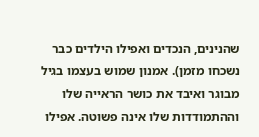שהנינים, הנכדים ואפילו הילדים כבר נשכחו מזמן). אמנון שמוש בעצמו בגיל מבוגר ואיבד את כושר הראייה שלו וההתמודדות שלו אינה פשוטה. אפילו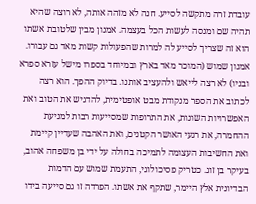עובדת זרה מתקשה לסייע. חנה לא מזהה אותה, לא רוצה שהיא תהיה שם ומנסה לעשות הכל בעצמה. אמנון מבין שלטובת אשתו הוא זה שצריך לסייע לה למרות שהפעולות קשות מאד גם עבורו. אמנון שמוש (המוכר מאד בארץ ובמיוחד בספרו מישל עזרא ספרא ובניו) לא רצה לייאש ולהעציב אותנו. בדיוק ההפך. הוא רצה לכתוב את הספר מנקודת מבט אופטימית, להדגיש את הטוב ואת האפשרויות השונות, את התרופות שמסייעות רבות למניעת ההחמרה, את רגעי האושר הקטנים, ואת האהבה שעדיין קיימת ואת החשיבות העצומה לתמיכה בחולה על ידי בן משפחה אהוב, בעיקר בן זוג. כטריק פסיכולוגי, התעמת שמוש עם הדמות הבדיונית אלץ היימר, שתקף את אשתו. הפרדה זו גם סייעה בידו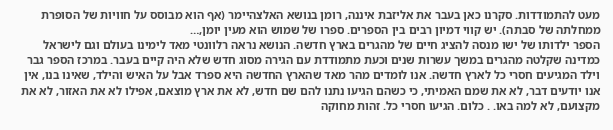מעט להתמודדות. סקרנו כאן בעבר את אליזבת איננה, רומן בנושא האלצהיימר (אף הוא מבוסס על חוויות של הסופרת ממחלתה של סבתה). יש קווי דמיון רבים בין הספרים. ספרו של שמוש הוא מעין יומן,…
הספר ילדותו של ישו מנסה להציג חיים של מהגרים בארץ חדשה. הנושא נראה רלוונטי מאד לימינו בעולם וגם לישראל כמדינה שקלטה מהגרים במשך עשרות שנים וכעת מתמודדת עם הגירה מסוג חדש שלא היה קיים בעבר. במרכז הספר גבר וילד המגיעים חסרי כל לארץ חדשה. אנו לומדים מהר מאד שהארץ החדשה היא ספרד אבל על האיש והילד, שאינו בנו, אין אנו יודעים דבר, לא את שמם האמיתי, כי כשהם הגיעו נתנו להם שם חדש, לא את ארץ מוצאם, אפילו לא את האזור, לא את מקצועם, לא למה באו. . כלום. הגיעו חסרי כל. זהות מחוקה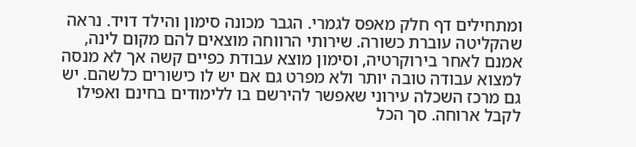ומתחילים דף חלק מאפס לגמרי. הגבר מכונה סימון והילד דויד. נראה שהקליטה עוברת כשורה. שירותי הרווחה מוצאים להם מקום לינה, אמנם לאחר בירוקרטיה, וסימון מוצא עבודת כפיים קשה אך לא מנסה למצוא עבודה טובה יותר ולא מפרט גם אם יש לו כישורים כלשהם. יש גם מרכז השכלה עירוני שאפשר להירשם בו ללימודים בחינם ואפילו לקבל ארוחה. סך הכל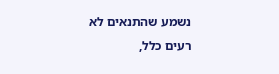נשמע שהתנאים לא רעים כלל,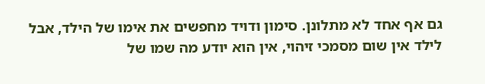גם אף אחד לא מתלונן. סימון ודויד מחפשים את אימו של הילד, אבל לילד אין שום מסמכי זיהוי, אין הוא יודע מה שמו של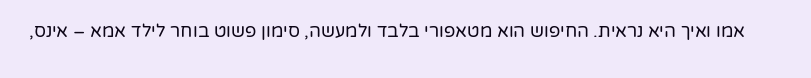אמו ואיך היא נראית. החיפוש הוא מטאפורי בלבד ולמעשה, סימון פשוט בוחר לילד אמא – אינס,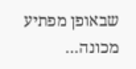שבאופן מפתיע מכונה…